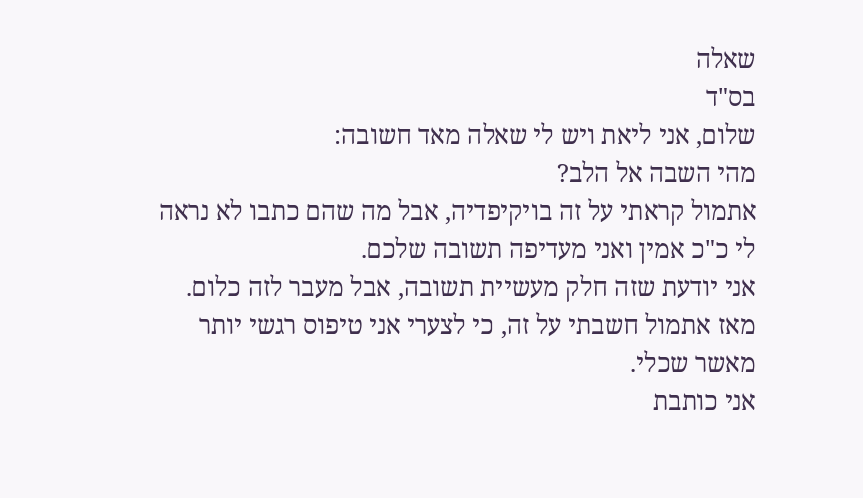שאלה
בס"ד
שלום, אני ליאת ויש לי שאלה מאד חשובה:
מהי השבה אל הלב?
אתמול קראתי על זה בויקיפדיה, אבל מה שהם כתבו לא נראה לי כ"כ אמין ואני מעדיפה תשובה שלכם.
אני יודעת שזה חלק מעשיית תשובה, אבל מעבר לזה כלום.
מאז אתמול חשבתי על זה, כי לצערי אני טיפוס רגשי יותר מאשר שכלי.
אני כותבת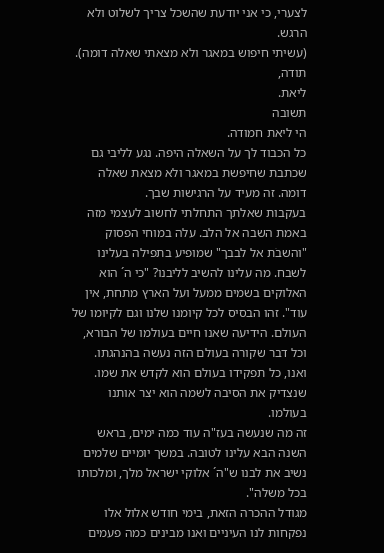לצערי, כי אני יודעת שהשכל צריך לשלוט ולא הרגש.
(עשיתי חיפוש במאגר ולא מצאתי שאלה דומה).
תודה,
ליאת.
תשובה
הי ליאת חמודה.
כל הכבוד לך על השאלה היפה. נגע לליבי גם שכתבת שחיפשת במאגר ולא מצאת שאלה דומה. זה מעיד על הרגישות שבך.
בעקבות שאלתך התחלתי לחשוב לעצמי מזה באמת השבה אל הלב. עלה במוחי הפסוק "והשבֹת אל לבבך" שמופיע בתפילה בעלינו לשבח. מה עלינו להשיב לליבנו? "כי ה´ הוא האלוקים בשמים ממעל ועל הארץ מתחת, אין עוד". זהו הבסיס לכל קיומנו שלנו וגם לקיומו של העולם. הידיעה שאנו חיים בעולמו של הבורא, וכל דבר שקורה בעולם הזה נעשה בהנהגתו. ואנו, כל תפקידו בעולם הוא לקדש את שמו. שנצדיק את הסיבה לשמה הוא יצר אותנו בעולמו.
זה מה שנעשה בעז"ה עוד כמה ימים, בראש השנה הבא עלינו לטובה. במשך יומיים שלמים נשיב את לבנו ש"ה´ אלוקי ישראל מלך, ומלכותו בכל משלה".
מגודל ההכרה הזאת, בימי חודש אלול אלו נפקחות לנו העיניים ואנו מבינים כמה פעמים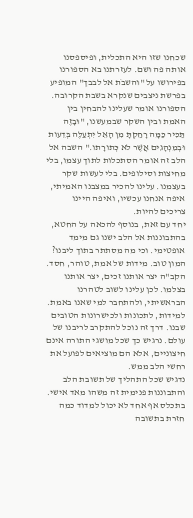שכחנו שזו היא התכלית, ופיספסנו אותה פה ושם. לעזרתנו בא הספורנו בפירושו על "והשבֹת אל לבבך" המופיע בפרשת ניצבים שנקרא בשבת הקרובה. הספורנו אומר שעלינו להבחין בין האמת ובין השקר שבמעשנו, "וּבָזֶה תַּכִּיר כַּמָּה רָחַקְתָּ מִן הָאֵל יִתְעַלֶּה בְּדֵעות וּבְמִנְהָגִים אֲשֶׁר לא כְּתורָתו." השבה אל הלב זה אומר הסתכלות לתוך עצמו, בלי מחיצות וסילופים. בלי לעשות שקר בעצמנו. עלינו להכיר במצבנו האמיתי, איפה אנחנו עכשיו, ואיפה היינו צריכים להיות.
יחד עם זאת, בנוסף להכאה על החטא, בהתבוננות אל הלב ישנו גם מימד אופטימי. וכי מה מסתתר בתוך ליבנו? המון טוב. מידות של אמת, טוהר, חסד. הקב"ה יצר אותנו זכים, יצר אותנו בצלמו. לכן עלינו לשוב לטהרנו הבראשיתי, ולהתחבר למי שאנו באמת. למידות, לתכונות ולכישרונות הטובים שבנו. דרך זה נוכל להתקרב לריבנו של עולם. נרגיש כך שכל מושגי התורה אינם חיצוניים, אלא הם מוציאים לפועל את רחשי הלב ממש.
נדגיש שכל התהליך של תשובת הלב והתבוננות פנימית זה משהו מאד אישי. בתכלס אף אחד לא יכול למדוד כמה חזרת בתשובה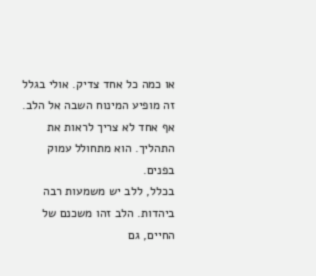או כמה כל אחד צדיק. אולי בגלל זה מופיע המינוח השבה אל הלב. אף אחד לא צריך לראות את התהליך. הוא מתחולל עמוק בפנים.
בכלל, ללב יש משמעות רבה ביהדות. הלב זהו משכנם של החיים, גם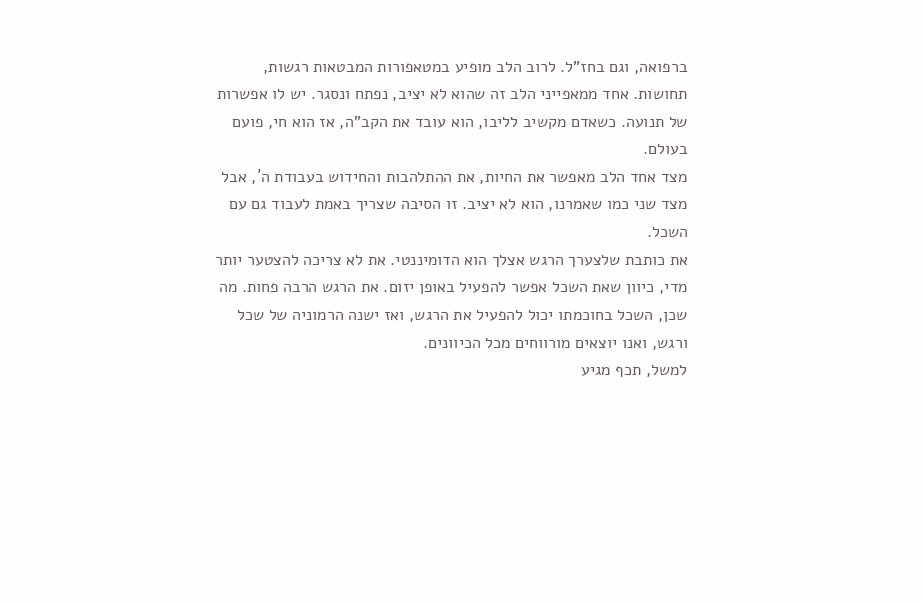ברפואה, וגם בחז"ל. לרוב הלב מופיע במטאפורות המבטאות רגשות, תחושות. אחד ממאפייני הלב זה שהוא לא יציב, נפתח ונסגר. יש לו אפשרות של תנועה. כשאדם מקשיב לליבו, הוא עובד את הקב"ה, אז הוא חי, פועם בעולם.
מצד אחד הלב מאפשר את החיות, את ההתלהבות והחידוש בעבודת ה´, אבל מצד שני כמו שאמרנו, הוא לא יציב. זו הסיבה שצריך באמת לעבוד גם עם השכל.
את כותבת שלצערך הרגש אצלך הוא הדומיננטי. את לא צריכה להצטער יותר מדי, כיוון שאת השכל אפשר להפעיל באופן יזום. את הרגש הרבה פחות. מה שכן, השכל בחוכמתו יכול להפעיל את הרגש, ואז ישנה הרמוניה של שכל ורגש, ואנו יוצאים מורווחים מכל הכיוונים.
למשל, תכף מגיע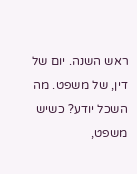ראש השנה. יום של דין, של משפט. מה השכל יודע? כשיש משפט,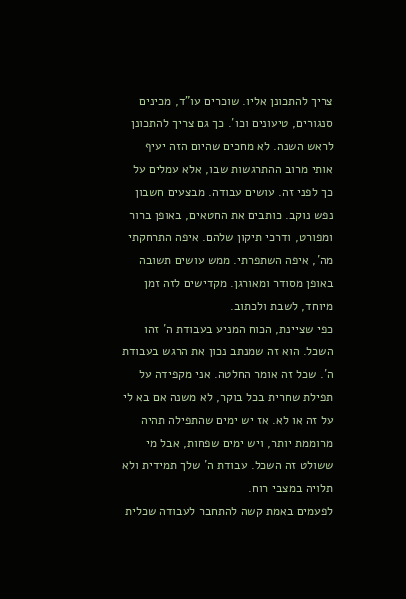צריך להתכונן אליו. שוכרים עו"ד, מכינים סנגורים, טיעונים וכו´. כך גם צריך להתכונן לראש השנה. לא מחכים שהיום הזה יעיף אותי מרוב ההתרגשות שבו, אלא עמלים על כך לפני זה. עושים עבודה. מבצעים חשבון נפש נוקב. כותבים את החטאים, באופן ברור ומפורט, ודרכי תיקון שלהם. איפה התרחקתי מה´, איפה השתפרתי. ממש עושים תשובה באופן מסודר ומאורגן. מקדישים לזה זמן מיוחד, לשבת ולכתוב.
כפי שציינת, הכוח המניע בעבודת ה´ זהו השכל. הוא זה שמנתב נכון את הרגש בעבודת ה´. שכל זה אומר החלטה. אני מקפידה על תפילת שחרית בכל בוקר, לא משנה אם בא לי על זה או לא. אז יש ימים שהתפילה תהיה מרוממת יותר, ויש ימים שפחות, אבל מי ששולט זה השכל. עבודת ה´ שלך תמידית ולא תלויה במצבי רוח.
לפעמים באמת קשה להתחבר לעבודה שכלית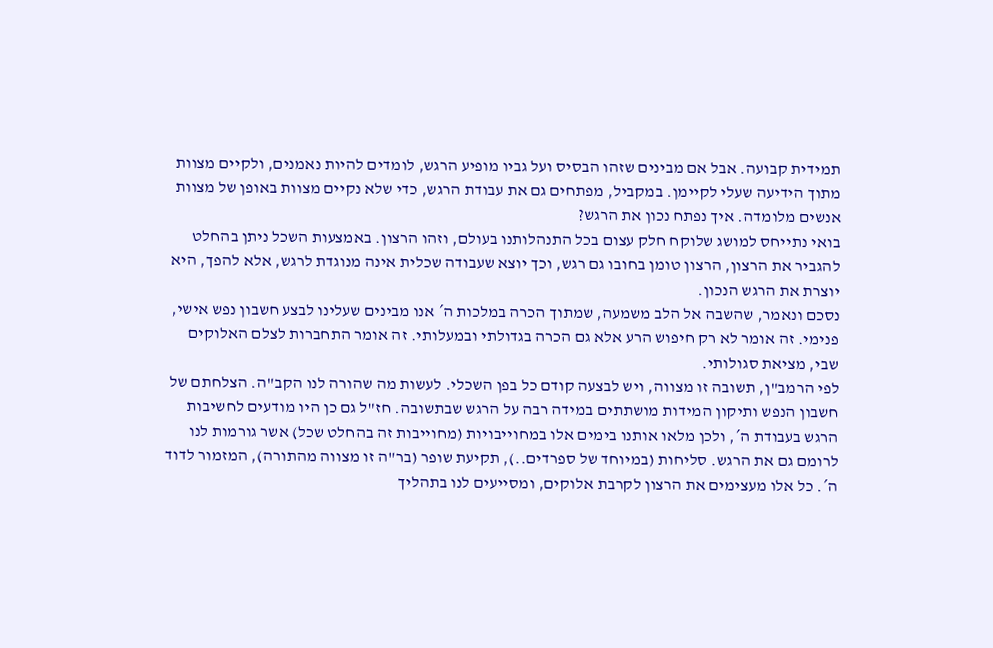תמידית קבועה. אבל אם מבינים שזהו הבסיס ועל גביו מופיע הרגש, לומדים להיות נאמנים, ולקיים מצוות מתוך הידיעה שעלי לקיימן. במקביל, מפתחים גם את עבודת הרגש, כדי שלא נקיים מצוות באופן של מצוות אנשים מלומדה. איך נפתח נכון את הרגש?
בואי נתייחס למושג שלוקח חלק עצום בכל התנהלותנו בעולם, וזהו הרצון. באמצעות השכל ניתן בהחלט להגביר את הרצון, הרצון טומן בחובו גם רגש, וכך יוצא שעבודה שכלית אינה מנוגדת לרגש, אלא להפך, היא יוצרת את הרגש הנכון.
נסכם ונאמר, שהשבה אל הלב משמעה, שמתוך הכרה במלכות ה´ אנו מבינים שעלינו לבצע חשבון נפש אישי, פנימי. זה אומר לא רק חיפוש הרע אלא גם הכרה בגדולתי ובמעלותי. זה אומר התחברות לצלם האלוקים שבי, מציאת סגולותי.
לפי הרמב"ן, תשובה זו מצווה, ויש לבצעה קודם כל בפן השכלי. לעשות מה שהורה לנו הקב"ה. הצלחתם של חשבון הנפש ותיקון המידות מושתתים במידה רבה על הרגש שבתשובה. חז"ל גם כן היו מודעים לחשיבות הרגש בעבודת ה´, ולכן מלאו אותנו בימים אלו במחוייבויות (מחוייבות זה בהחלט שכל) אשר גורמות לנו לרומם גם את הרגש. סליחות (במיוחד של ספרדים..), תקיעת שופר (בר"ה זו מצווה מהתורה), המזמור לדוד ה´. כל אלו מעצימים את הרצון לקרבת אלוקים, ומסייעים לנו בתהליך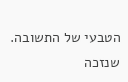הטבעי של התשובה.
שנזכה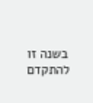בשנה זו להתקדם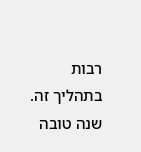רבות בתהליך זה.
שנה טובה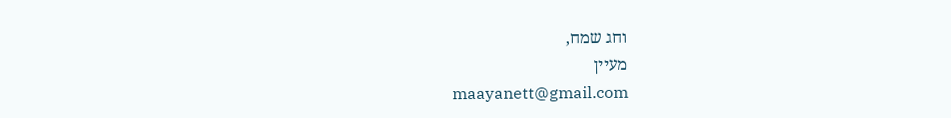וחג שמח,
מעיין
maayanett@gmail.com